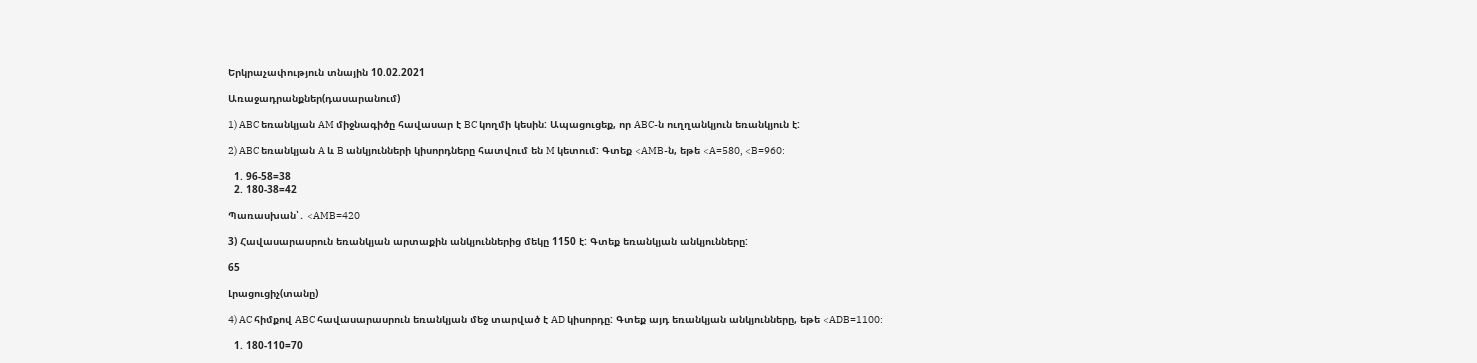Երկրաչափություն տնային 10.02.2021

Առաջադրանքներ(դասարանում)

1) ABC եռանկյան AM միջնագիծը հավասար է BC կողմի կեսին: Ապացուցեք, որ ABC-ն ուղղանկյուն եռանկյուն է:

2) ABC եռանկյան A և B անկյունների կիսորդները հատվում են M կետում: Գտեք <AMB-ն, եթե <A=580, <B=960:

  1. 96-58=38
  2. 180-38=42

Պառասխան՝․ <AMB=420

3) Հավասարասրուն եռանկյան արտաքին անկյուններից մեկը 1150 է: Գտեք եռանկյան անկյունները:

65

Լրացուցիչ(տանը)

4) AC հիմքով ABC հավասարասրուն եռանկյան մեջ տարված է AD կիսորդը: Գտեք այդ եռանկյան անկյունները, եթե <ADB=1100:

  1. 180-110=70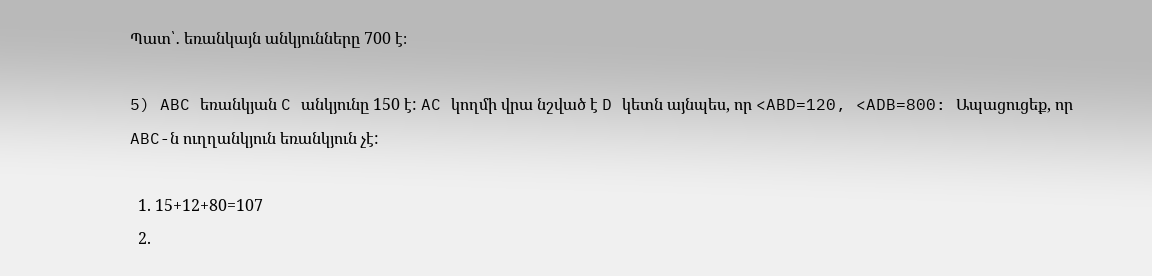Պատ՝․ եռանկայն անկյունները 700 է։

5) ABC եռանկյան C անկյունը 150 է: AC կողմի վրա նշված է D կետն այնպես, որ <ABD=120, <ADB=800: Ապացուցեք, որ ABC-ն ուղղանկյուն եռանկյուն չէ:

  1. 15+12+80=107
  2.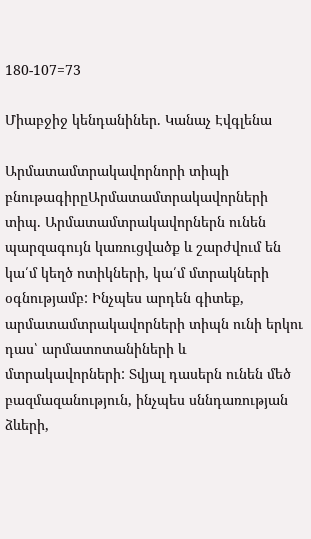180-107=73

Միաբջիջ կենդանիներ. Կանաչ Էվգլենա

Արմատամտրակավորնորի տիպի բնութագիրըԱրմատամտրակավորների տիպ. Արմատամտրակավորներն ունեն պարզագույն կառուցվածք և շարժվում են կա՛մ կեղծ ոտիկների, կա՛մ մտրակների օգնությամբ: Ինչպես արդեն գիտեք, արմատամտրակավորների տիպն ունի երկու դաս՝ արմատոտանիների և մտրակավորների: Տվյալ դասերն ունեն մեծ բազմազանություն, ինչպես սննդառության ձևերի,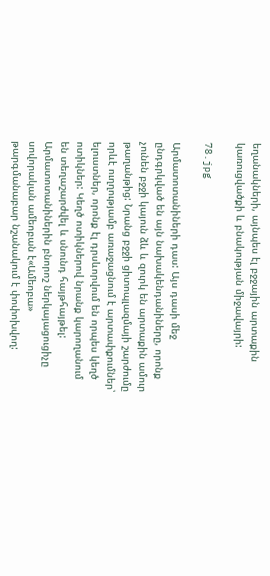եղանակների, այնպես էլ բջջային արտաքին կառուցվածքի և բնակության միջավայրի:

78.jpg

Արմատոտանիների դաս: Այս դասի մեջ ընդգրկված են այն նախակենդանիները, որոնք չունեն բջջի կայուն ձև և զուրկ են արտաքին ամուր թաղանթից: Նրանց բջջի ցիտոպլազմայի շարժումը որևէ ուղղությամբ առաջացնում է արտափքումներ՝ ելուստներ, որոնք էլ դրսևորվում են որպես կեղծ ոտիկներ: Կեղծ ոտիկներով նրանք կարողանում են տեղաշարժվել և սնունդ հայթհայթել: Արմատոտանիներին բնորոշ ներկայացուցիչը սովորական ամեոբան է«Ամեոբա» թարգմանաբար նշանակում է փոփոխվող: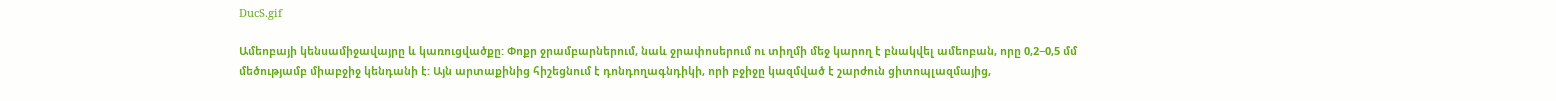DucS.gif

Ամեոբայի կենսամիջավայրը և կառուցվածքը: Փոքր ջրամբարներում, նաև ջրափոսերում ու տիղմի մեջ կարող է բնակվել ամեոբան, որը 0,2−0,5 մմ մեծությամբ միաբջիջ կենդանի է: Այն արտաքինից հիշեցնում է դոնդողագնդիկի, որի բջիջը կազմված է շարժուն ցիտոպլազմայից,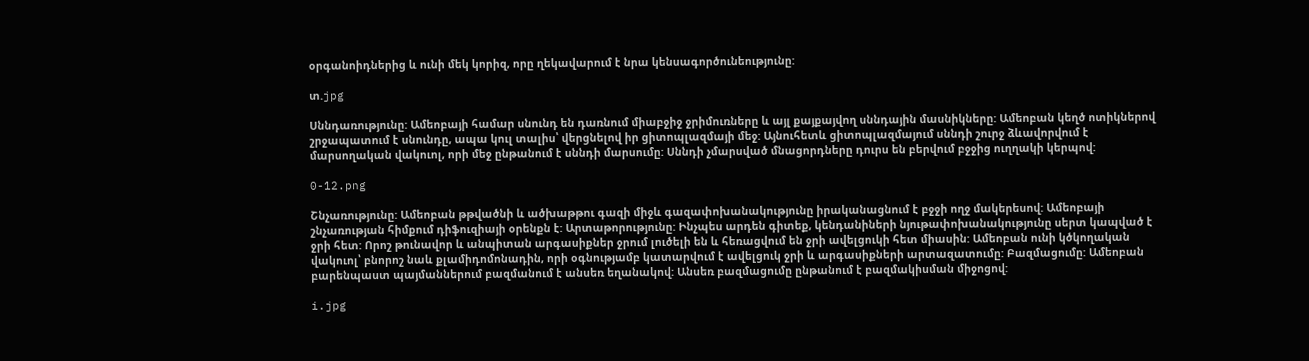օրգանոիդներից և ունի մեկ կորիզ, որը ղեկավարում է նրա կենսագործունեությունը:

տ.jpg

Սննդառությունը: Ամեոբայի համար սնունդ են դառնում միաբջիջ ջրիմուռները և այլ քայքայվող սննդային մասնիկները: Ամեոբան կեղծ ոտիկներով շրջապատում է սնունդը, ապա կուլ տալիս՝ վերցնելով իր ցիտոպլազմայի մեջ: Այնուհետև ցիտոպլազմայում սննդի շուրջ ձևավորվում է մարսողական վակուոլ, որի մեջ ընթանում է սննդի մարսումը: Սննդի չմարսված մնացորդները դուրս են բերվում բջջից ուղղակի կերպով:

0-12.png

Շնչառությունը: Ամեոբան թթվածնի և ածխաթթու գազի միջև գազափոխանակությունը իրականացնում է բջջի ողջ մակերեսով: Ամեոբայի շնչառության հիմքում դիֆուզիայի օրենքն է: Արտաթորությունը: Ինչպես արդեն գիտեք, կենդանիների նյութափոխանակությունը սերտ կապված է ջրի հետ: Որոշ թունավոր և անպիտան արգասիքներ ջրում լուծելի են և հեռացվում են ջրի ավելցուկի հետ միասին: Ամեոբան ունի կծկողական վակուոլ՝ բնորոշ նաև քլամիդոմոնադին, որի օգնությամբ կատարվում է ավելցուկ ջրի և արգասիքների արտազատումը: Բազմացումը: Ամեոբան բարենպաստ պայմաններում բազմանում է անսեռ եղանակով: Անսեռ բազմացումը ընթանում է բազմակիսման միջոցով:

i.jpg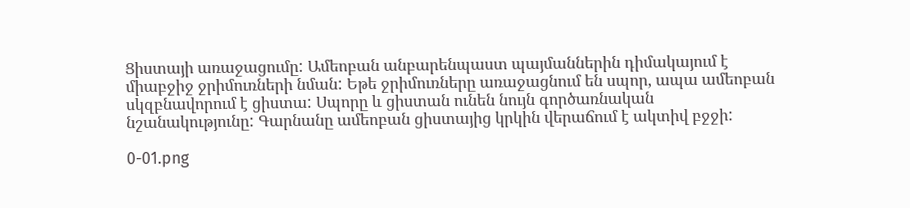Ցիստայի առաջացումը: Ամեոբան անբարենպաստ պայմաններին դիմակայում է միաբջիջ ջրիմուռների նման: Եթե ջրիմուռները առաջացնում են սպոր, ապա ամեոբան սկզբնավորում է ցիստա: Սպորը և ցիստան ունեն նույն գործառնական նշանակությունը: Գարնանը ամեոբան ցիստայից կրկին վերաճում է ակտիվ բջջի:

0-01.png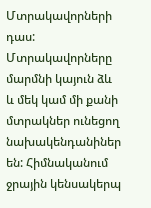Մտրակավորների դաս: Մտրակավորները մարմնի կայուն ձև և մեկ կամ մի քանի մտրակներ ունեցող նախակենդանիներ են: Հիմնականում ջրային կենսակերպ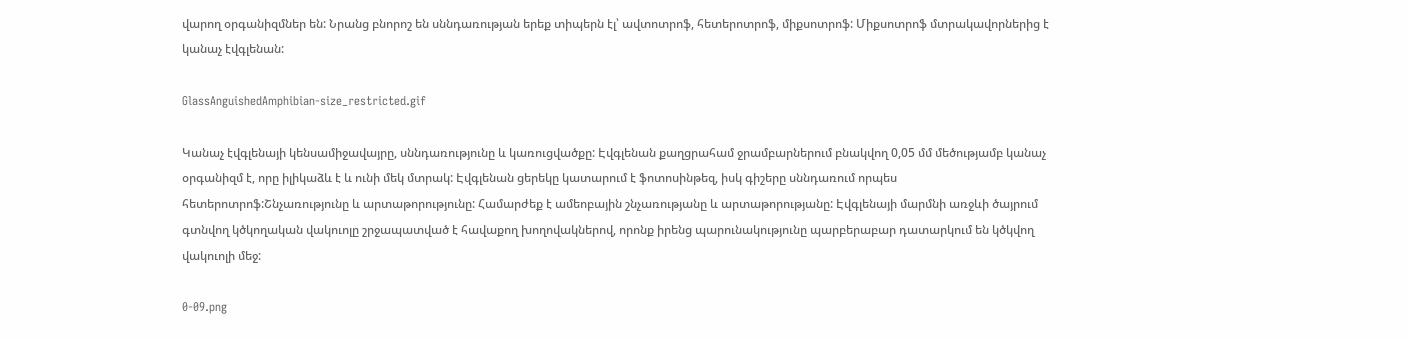վարող օրգանիզմներ են: Նրանց բնորոշ են սննդառության երեք տիպերն էլ՝ ավտոտրոֆ, հետերոտրոֆ, միքսոտրոֆ: Միքսոտրոֆ մտրակավորներից է կանաչ էվգլենան:

GlassAnguishedAmphibian-size_restricted.gif

Կանաչ էվգլենայի կենսամիջավայրը, սննդառությունը և կառուցվածքը: Էվգլենան քաղցրահամ ջրամբարներում բնակվող 0,05 մմ մեծությամբ կանաչ օրգանիզմ է, որը իլիկաձև է և ունի մեկ մտրակ: Էվգլենան ցերեկը կատարում է ֆոտոսինթեզ, իսկ գիշերը սննդառում որպես հետերոտրոֆ:Շնչառությունը և արտաթորությունը: Համարժեք է ամեոբային շնչառությանը և արտաթորությանը: Էվգլենայի մարմնի առջևի ծայրում գտնվող կծկողական վակուոլը շրջապատված է հավաքող խողովակներով, որոնք իրենց պարունակությունը պարբերաբար դատարկում են կծկվող վակուոլի մեջ:

0-09.png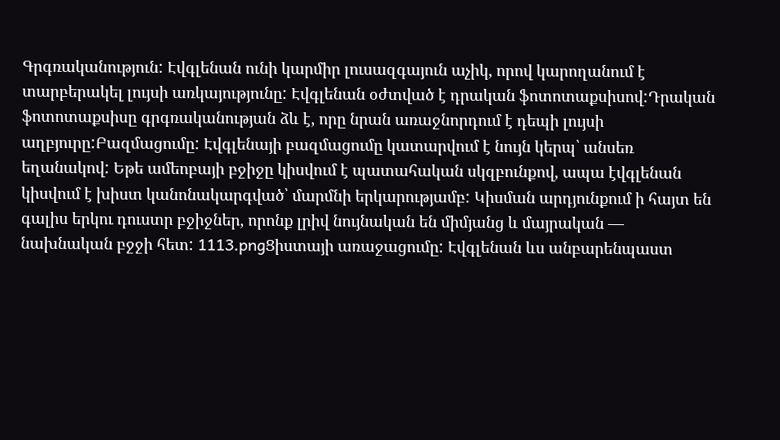Գրգռականություն: Էվգլենան ունի կարմիր լուսազգայուն աչիկ, որով կարողանում է տարբերակել լույսի առկայությունը: Էվգլենան օժտված է դրական ֆոտոտաքսիսով:Դրական ֆոտոտաքսիսը գրգռականության ձև է, որը նրան առաջնորդում է դեպի լույսի աղբյուրը:Բազմացումը: Էվգլենայի բազմացումը կատարվում է նույն կերպ՝ անսեռ եղանակով: Եթե ամեոբայի բջիջը կիսվում է պատահական սկզբունքով, ապա էվգլենան կիսվում է խիստ կանոնակարգված՝ մարմնի երկարությամբ: Կիսման արդյունքում ի հայտ են գալիս երկու դուստր բջիջներ, որոնք լրիվ նույնական են միմյանց և մայրական — նախնական բջջի հետ: 1113.pngՑիստայի առաջացումը: Էվգլենան ևս անբարենպաստ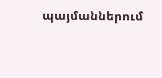պայմաններում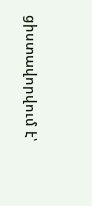ցիստավորվում է՝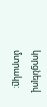կորցնելով մտրակը: